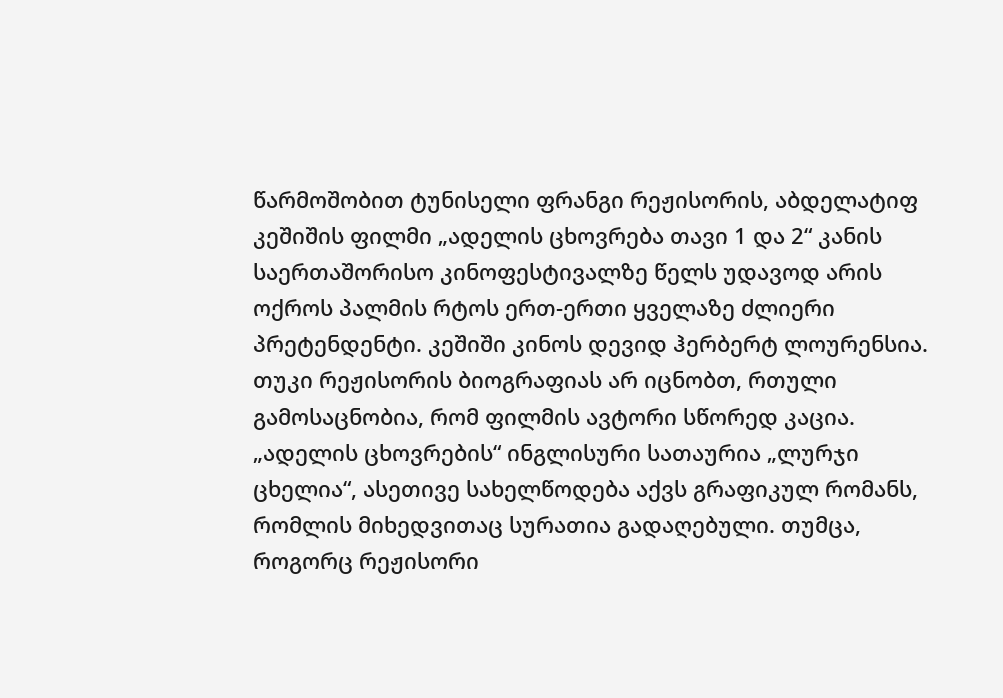წარმოშობით ტუნისელი ფრანგი რეჟისორის, აბდელატიფ კეშიშის ფილმი „ადელის ცხოვრება თავი 1 და 2“ კანის საერთაშორისო კინოფესტივალზე წელს უდავოდ არის ოქროს პალმის რტოს ერთ-ერთი ყველაზე ძლიერი პრეტენდენტი. კეშიში კინოს დევიდ ჰერბერტ ლოურენსია. თუკი რეჟისორის ბიოგრაფიას არ იცნობთ, რთული გამოსაცნობია, რომ ფილმის ავტორი სწორედ კაცია.
„ადელის ცხოვრების“ ინგლისური სათაურია „ლურჯი ცხელია“, ასეთივე სახელწოდება აქვს გრაფიკულ რომანს, რომლის მიხედვითაც სურათია გადაღებული. თუმცა, როგორც რეჟისორი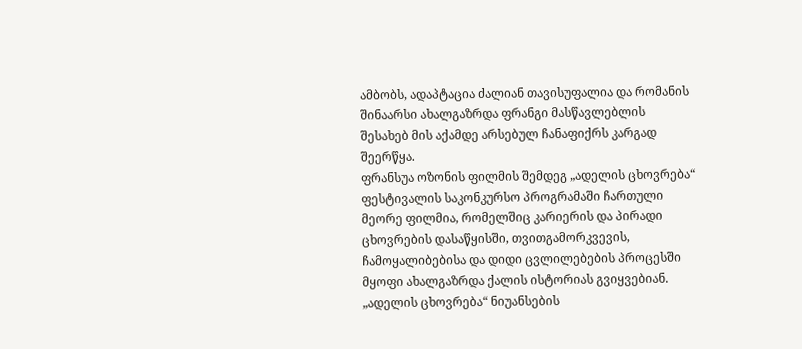ამბობს, ადაპტაცია ძალიან თავისუფალია და რომანის შინაარსი ახალგაზრდა ფრანგი მასწავლებლის შესახებ მის აქამდე არსებულ ჩანაფიქრს კარგად შეერწყა.
ფრანსუა ოზონის ფილმის შემდეგ „ადელის ცხოვრება“ ფესტივალის საკონკურსო პროგრამაში ჩართული მეორე ფილმია, რომელშიც კარიერის და პირადი ცხოვრების დასაწყისში, თვითგამორკვევის, ჩამოყალიბებისა და დიდი ცვლილებების პროცესში მყოფი ახალგაზრდა ქალის ისტორიას გვიყვებიან.
„ადელის ცხოვრება“ ნიუანსების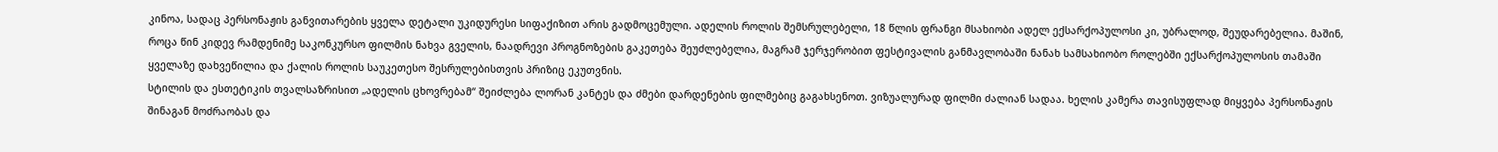კინოა, სადაც პერსონაჟის განვითარების ყველა დეტალი უკიდურესი სიფაქიზით არის გადმოცემული. ადელის როლის შემსრულებელი, 18 წლის ფრანგი მსახიობი ადელ ექსარქოპულოსი კი, უბრალოდ, შეუდარებელია. მაშინ, როცა წინ კიდევ რამდენიმე საკონკურსო ფილმის ნახვა გველის, ნაადრევი პროგნოზების გაკეთება შეუძლებელია, მაგრამ ჯერჯერობით ფესტივალის განმავლობაში ნანახ სამსახიობო როლებში ექსარქოპულოსის თამაში ყველაზე დახვეწილია და ქალის როლის საუკეთესო შესრულებისთვის პრიზიც ეკუთვნის.
სტილის და ესთეტიკის თვალსაზრისით „ადელის ცხოვრებამ“ შეიძლება ლორან კანტეს და ძმები დარდენების ფილმებიც გაგახსენოთ. ვიზუალურად ფილმი ძალიან სადაა. ხელის კამერა თავისუფლად მიყვება პერსონაჟის შინაგან მოძრაობას და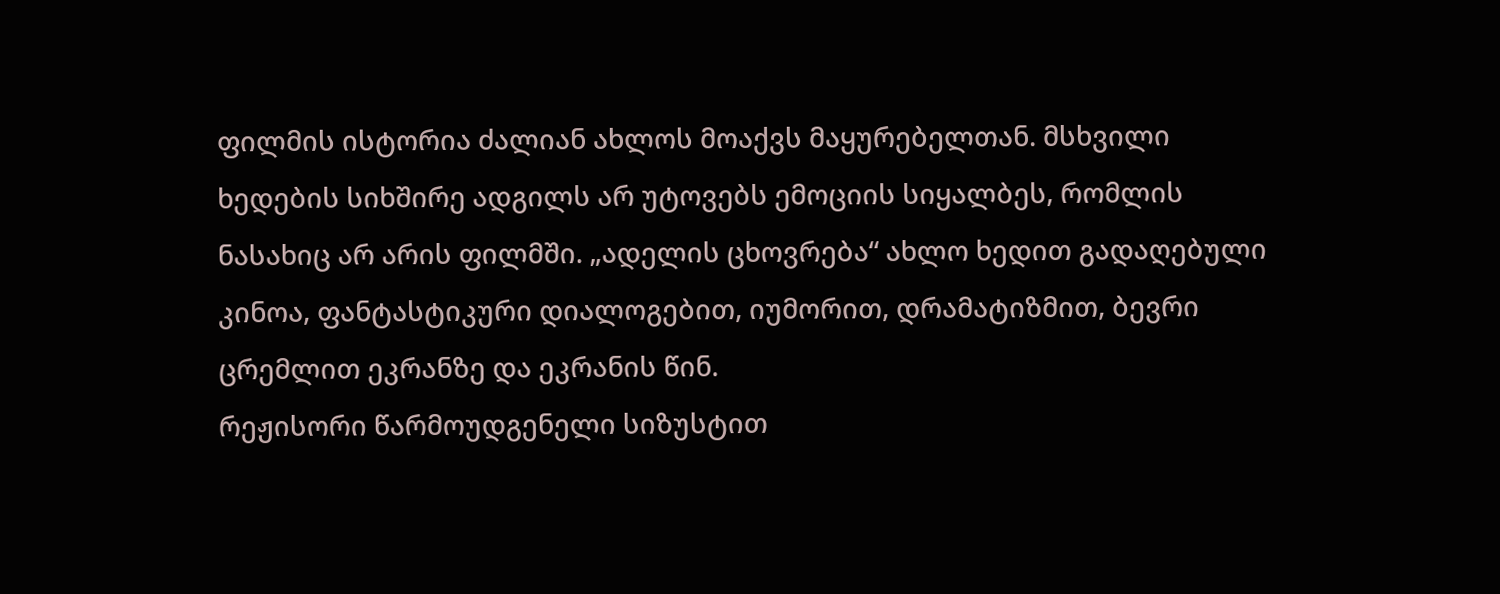ფილმის ისტორია ძალიან ახლოს მოაქვს მაყურებელთან. მსხვილი ხედების სიხშირე ადგილს არ უტოვებს ემოციის სიყალბეს, რომლის ნასახიც არ არის ფილმში. „ადელის ცხოვრება“ ახლო ხედით გადაღებული კინოა, ფანტასტიკური დიალოგებით, იუმორით, დრამატიზმით, ბევრი ცრემლით ეკრანზე და ეკრანის წინ.
რეჟისორი წარმოუდგენელი სიზუსტით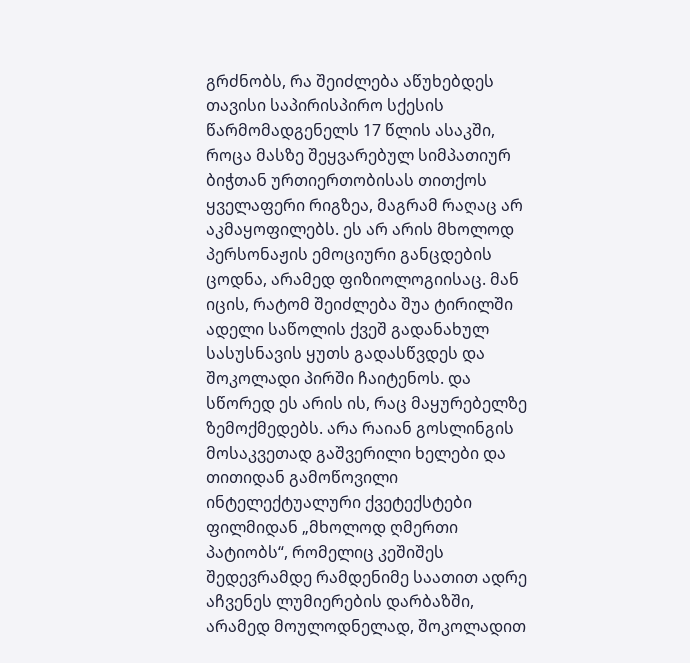გრძნობს, რა შეიძლება აწუხებდეს თავისი საპირისპირო სქესის წარმომადგენელს 17 წლის ასაკში, როცა მასზე შეყვარებულ სიმპათიურ ბიჭთან ურთიერთობისას თითქოს ყველაფერი რიგზეა, მაგრამ რაღაც არ აკმაყოფილებს. ეს არ არის მხოლოდ პერსონაჟის ემოციური განცდების ცოდნა, არამედ ფიზიოლოგიისაც. მან იცის, რატომ შეიძლება შუა ტირილში ადელი საწოლის ქვეშ გადანახულ სასუსნავის ყუთს გადასწვდეს და შოკოლადი პირში ჩაიტენოს. და სწორედ ეს არის ის, რაც მაყურებელზე ზემოქმედებს. არა რაიან გოსლინგის მოსაკვეთად გაშვერილი ხელები და თითიდან გამოწოვილი ინტელექტუალური ქვეტექსტები ფილმიდან „მხოლოდ ღმერთი პატიობს“, რომელიც კეშიშეს შედევრამდე რამდენიმე საათით ადრე აჩვენეს ლუმიერების დარბაზში, არამედ მოულოდნელად, შოკოლადით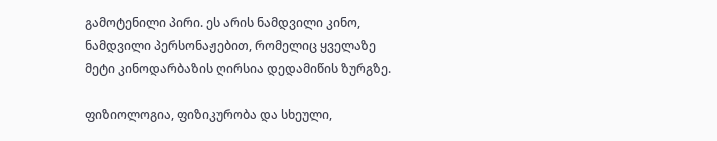გამოტენილი პირი. ეს არის ნამდვილი კინო, ნამდვილი პერსონაჟებით, რომელიც ყველაზე მეტი კინოდარბაზის ღირსია დედამიწის ზურგზე.

ფიზიოლოგია, ფიზიკურობა და სხეული,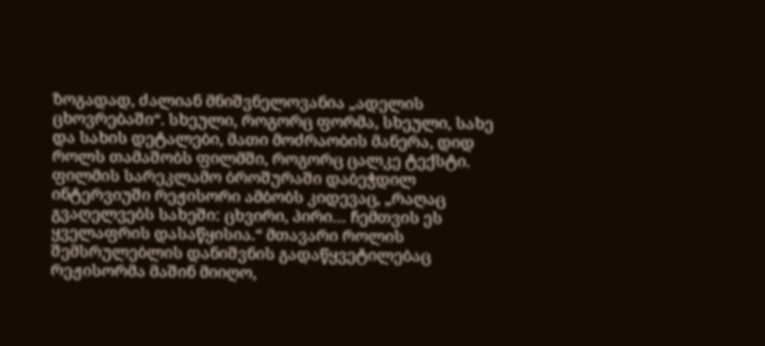ზოგადად, ძალიან მნიშვნელოვანია „ადელის ცხოვრებაში“. სხეული, როგორც ფორმა, სხეული, სახე და სახის დეტალები, მათი მოძრაობის მანერა, დიდ როლს თამაშობს ფილმში, როგორც ცალკე ტექსტი. ფილმის სარეკლამო ბროშურაში დაბეჭდილ ინტერვიუში რეჟისორი ამბობს კიდევაც, „რაღაც გვაღელვებს სახეში: ცხვირი, პირი… ჩემთვის ეს ყველაფრის დასაწყისია.“ მთავარი როლის შემსრულებლის დანიშვნის გადაწყვეტილებაც რეჟისორმა მაშინ მიიღო,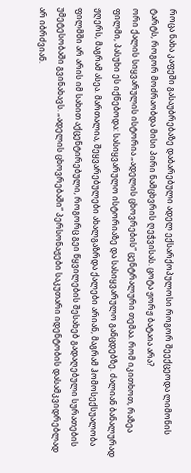როცა ნახა კაფეში გასაუბრებაზე დაბარებული ადელ ექსარქოპულოსი როგორ შეექცეოდა ლიმონის ტარტს, როგორ მოძრაობდა მისი პირი ნამცხვრის ღეჭვისას. ცოტა ჟორჟ ბატაია არა?
ორი ქალის სიყვარულის ისტორია „ადელის ცხოვრების“ ცენტრალური თემაა. რომ იკითხოთ, რაზეა ფილმი, პასუხი ეს იქნებოდა: სასიყვარულო ისტორიაზე და სასიყვარულო განცდებზე. ძალიან ბანალურად ჟღერს, მაგრამ ასეა. მართალია, შეყვარებულები ახალგაზრდა ქალები არიან, მაგრამ ჰომოსექსუალობა ფილმში არ არის იმ სახით აქცენტირებული, როგორც გეი წყვილების შესახებ გადაღებული სურათების უმეტესობაში გვინახავს. „ადელის ცხოვრებაში“ პერსონაჟები საკუთარი იდენტობის დასამკვიდრებლად არ იბრძვიან.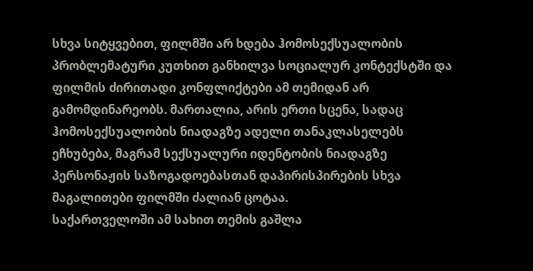სხვა სიტყვებით, ფილმში არ ხდება ჰომოსექსუალობის პრობლემატური კუთხით განხილვა სოციალურ კონტექსტში და ფილმის ძირითადი კონფლიქტები ამ თემიდან არ გამომდინარეობს. მართალია, არის ერთი სცენა, სადაც ჰომოსექსუალობის ნიადაგზე ადელი თანაკლასელებს ეჩხუბება, მაგრამ სექსუალური იდენტობის ნიადაგზე პერსონაჟის საზოგადოებასთან დაპირისპირების სხვა მაგალითები ფილმში ძალიან ცოტაა.
საქართველოში ამ სახით თემის გაშლა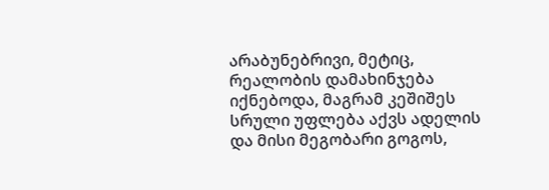არაბუნებრივი, მეტიც, რეალობის დამახინჯება იქნებოდა, მაგრამ კეშიშეს სრული უფლება აქვს ადელის და მისი მეგობარი გოგოს,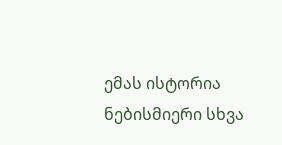ემას ისტორია ნებისმიერი სხვა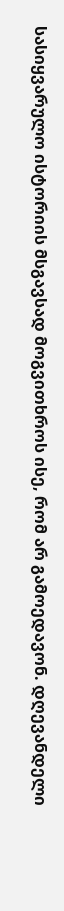სასიყვარულო ისტორიის მსგავსად მოგვითხროს ისე, რომ არ გამოედავონ. დღევანდელი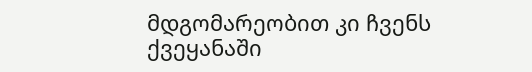მდგომარეობით კი ჩვენს ქვეყანაში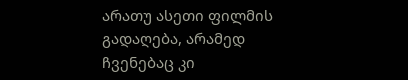არათუ ასეთი ფილმის გადაღება, არამედ ჩვენებაც კი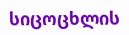სიცოცხლის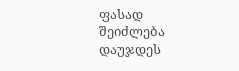ფასად შეიძლება დაუჯდეს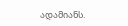ადამიანს.